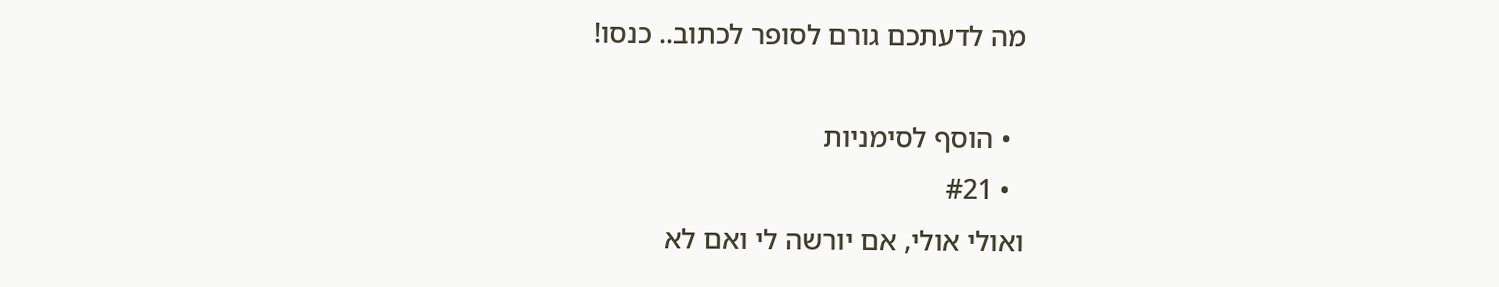מה לדעתכם גורם לסופר לכתוב.. כנסו!

  • הוסף לסימניות
  • #21
ואולי אולי, אם יורשה לי ואם לא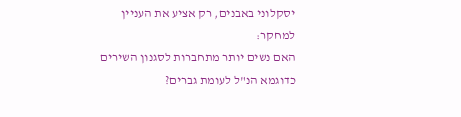יסקלוני באבנים, רק אציע את העניין למחקר:
האם נשים יותר מתחברות לסגנון השירים כדוגמא הנ"ל לעומת גברים?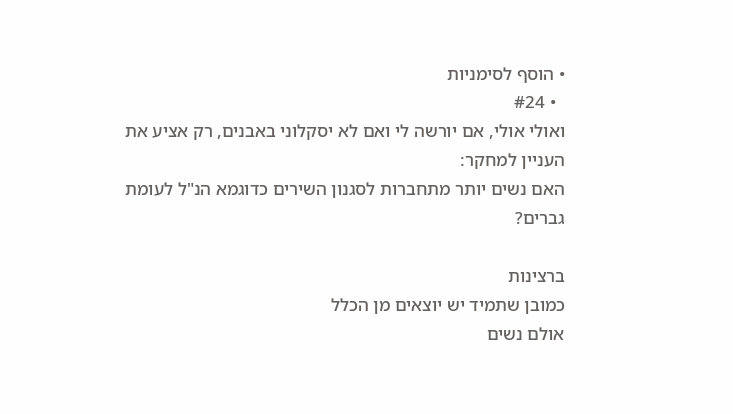• הוסף לסימניות
  • #24
ואולי אולי, אם יורשה לי ואם לא יסקלוני באבנים, רק אציע את העניין למחקר:
האם נשים יותר מתחברות לסגנון השירים כדוגמא הנ"ל לעומת גברים?

ברצינות
כמובן שתמיד יש יוצאים מן הכלל
אולם נשים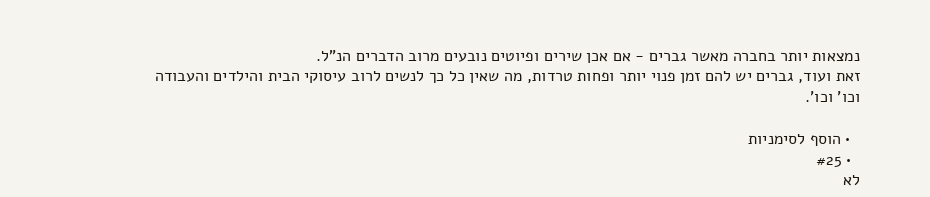נמצאות יותר בחברה מאשר גברים - אם אכן שירים ופיוטים נובעים מרוב הדברים הנ"ל.
זאת ועוד, גברים יש להם זמן פנוי יותר ופחות טרדות, מה שאין כל כך לנשים לרוב עיסוקי הבית והילדים והעבודה וכו' וכו'.

  • הוסף לסימניות
  • #25
לא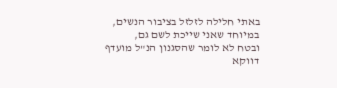באתי חלילה לזלזל בציבור הנשים, במיוחד שאני שייכת לשם גם,
ובטח לא לומר שהסגנון הנ"ל מועדף דווקא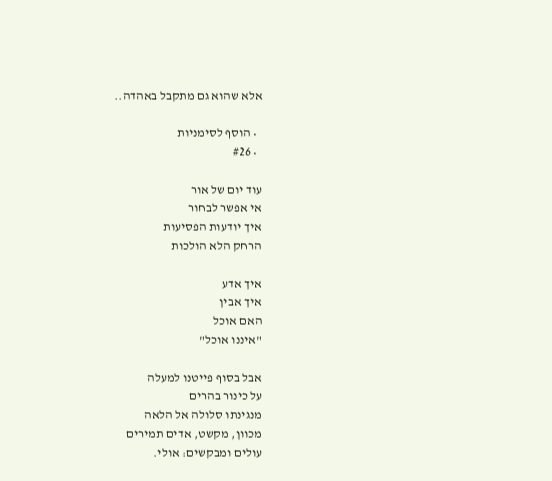אלא שהוא גם מתקבל באהדה..

  • הוסף לסימניות
  • #26

עוד יום של אור
אי אפשר לבחור
איך יודעות הפסיעות
הרחק הלא הולכות

איך אדע
איך אבין
האם אוכל
"איננו אוכל"

אבל בסוף פייטנו למעלה
על כינור בהרים
מנגינתו סלולה אל הלאה
מכוון, מקשט, אדים תמירים
עולים ומבקשים: אולי.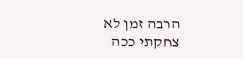הרבה זמן לא צחקתי ככה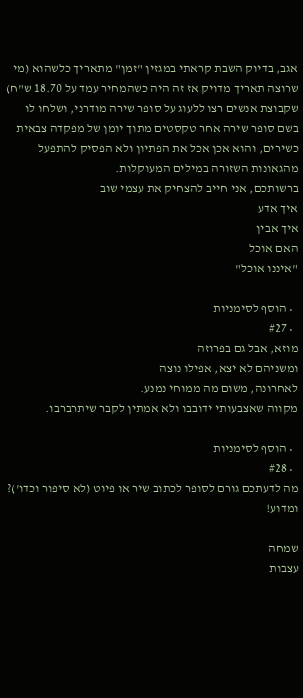אגב, בדיוק השבת קראתי במגזין "זמן" מתאריך כלשהוא (מי שרוצה תאריך מדויק אז זה היה כשהמחיר עמד על 18.70 ש"ח) שקבוצת אנשים רצו ללעוג על סופר שירה מודרני, ושלחו לו בשם סופר שירה אחר טקסטים מתוך יומן של מפקדה צבאית כשירים, והוא אכן אכל את הפתיון ולא הפסיק להתפעל מהגאונות השזורה במילים המעוקלות.
ברשותכם, אני חייב להצחיק את עצמי שוב
איך אדע
איך אבין
האם אוכל
"איננו אוכל"

  • הוסף לסימניות
  • #27
מוזא, אבל גם בפרוזה
ומשניהם לא יצא, אפילו נוצה
לאחרונה, משום מה ממוחי נמנע.
מקווה שאצבעותי ידובבו ולא אמתין לקבר שיתרברבו.

  • הוסף לסימניות
  • #28
מה לדעתכם גורם לסופר לכתוב שיר או פיוט (לא סיפור וכדו')? ומדוע!

שמחה
עצבות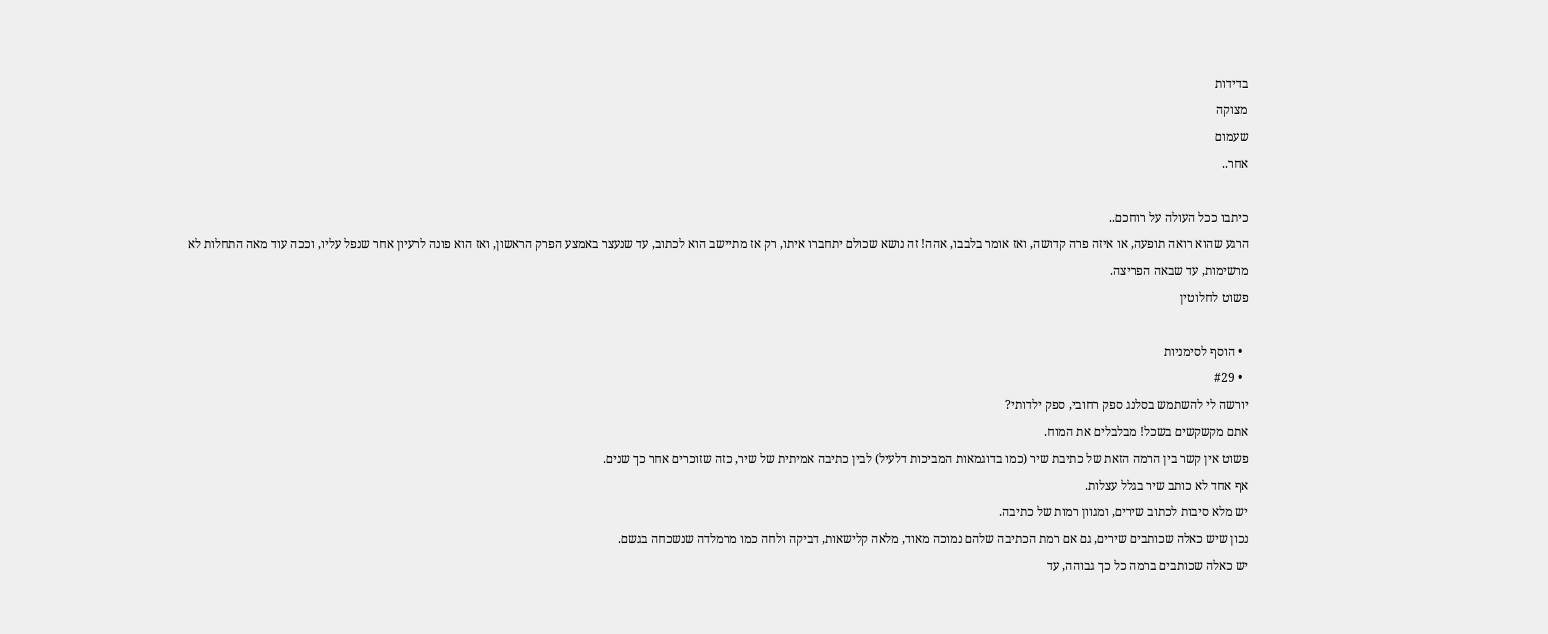בדידות
מצוקה
שעמום
אחר..

כיתבו ככל העולה על רוחכם..
הרגע שהוא רואה תופעה, או איזה פרה קדושה, ואז אומר בלבבו, אהה! זה נושא שכולם יתחברו איתו, רק אז מתיישב הוא לכתוב, עד שנעצר באמצע הפרק הראשון, ואז הוא פונה לרעיון אחר שנפל עליו, וככה עוד מאה התחלות לא מרשימות, עד שבאה הפריצה.
פשוט לחלוטין

  • הוסף לסימניות
  • #29
יורשה לי להשתמש בסלנג ספק רחובי, ספק ילדותי?
אתם מקשקשים בשכל! מבלבלים את המוח.
פשוט אין קשר בין הרמה הזאת של כתיבת שיר (כמו בדוגמאות המביכות דלעיל) לבין כתיבה אמיתית של שיר, כזה שזוכרים אחר כך שנים.
אף אחד לא כותב שיר בגלל עצלות.
יש מלא סיבות לכתוב שירים, ומגוון רמות של כתיבה.
נכון שיש כאלה שכותבים שירים, גם אם רמת הכתיבה שלהם נמוכה מאוד, מלאה קלישאות, דביקה ולחה כמו מרמלדה שנשכחה בגשם.
יש כאלה שכותבים ברמה כל כך גבוהה, עד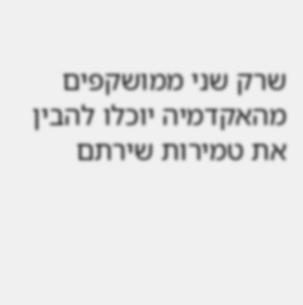שרק שני ממושקפים מהאקדמיה יוכלו להבין את טמירות שירתם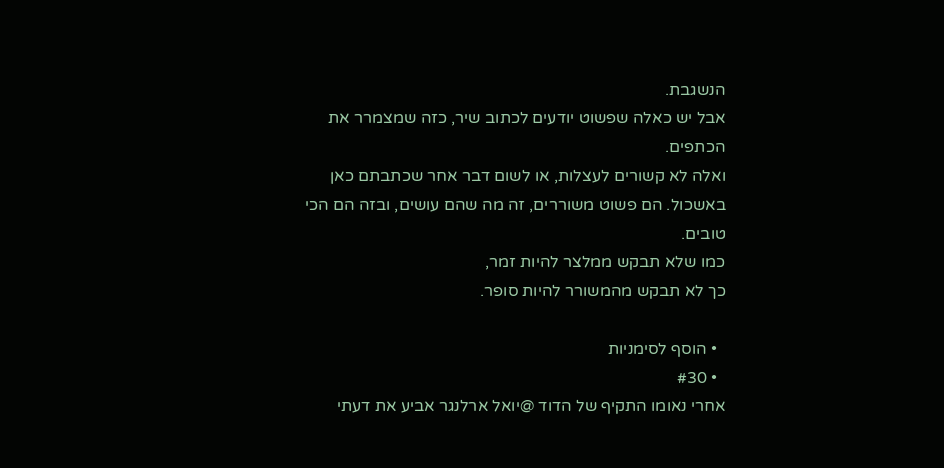הנשגבת.
אבל יש כאלה שפשוט יודעים לכתוב שיר, כזה שמצמרר את הכתפים.
ואלה לא קשורים לעצלות, או לשום דבר אחר שכתבתם כאן באשכול. הם פשוט משוררים, זה מה שהם עושים, ובזה הם הכי טובים.
כמו שלא תבקש ממלצר להיות זמר,
כך לא תבקש מהמשורר להיות סופר.

  • הוסף לסימניות
  • #30
אחרי נאומו התקיף של הדוד @יואל ארלנגר אביע את דעתי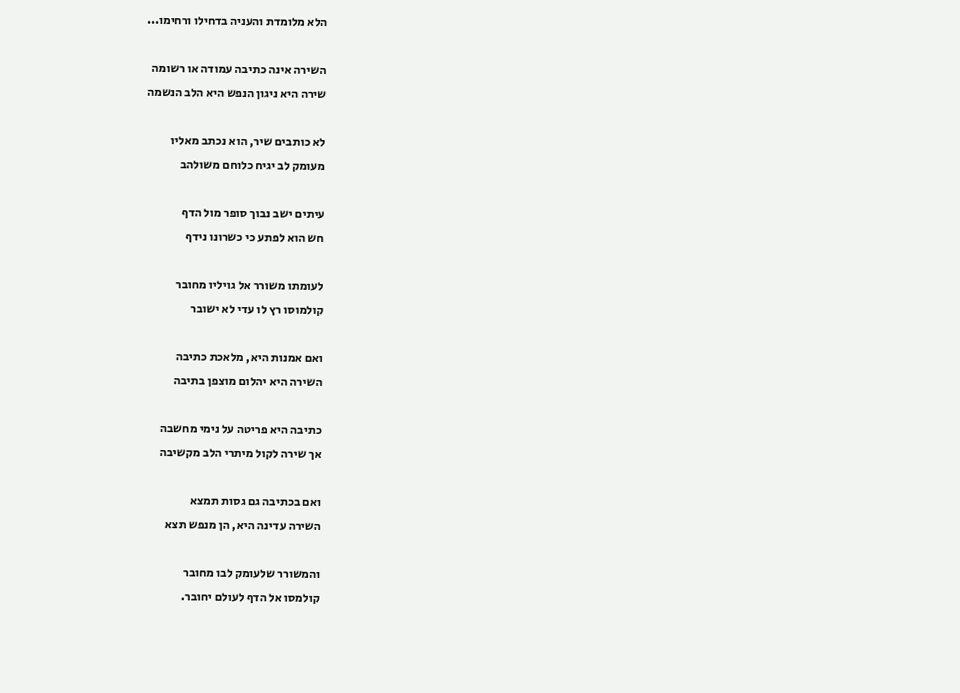הלא מלומדת והעניה בדחילו ורחימו...

השירה אינה כתיבה עמודה או רשומה
שירה היא ניגון הנפש היא הלב הנשמה

לא כותבים שיר, הוא נכתב מאליו
מעומק לב יגיח כלוחם משולהב

עיתים ישב נבוך סופר מול הדף
חש הוא לפתע כי כשרונו נידף

לעומתו משורר אל גויליו מחובר
קולמוסו רץ לו עדי לא ישובר

ואם אמנות היא, מלאכת כתיבה
השירה היא יהלום מוצפן בתיבה

כתיבה היא פריטה על נימי מחשבה
אך שירה לקול מיתרי הלב מקשיבה

ואם בכתיבה גם גסות תמצא
השירה עדינה היא, הן מנפש תצא

והמשורר שלעומק לבו מחובר
קולמסו אל הדף לעולם יחובר.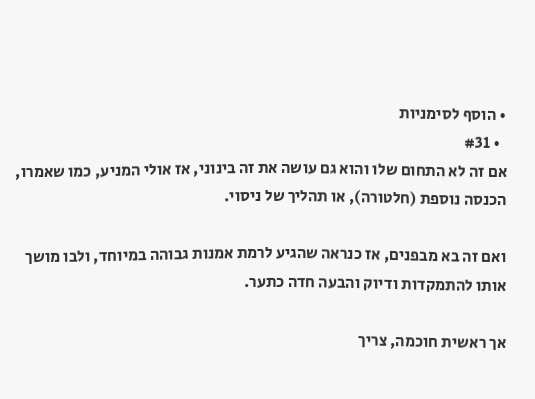• הוסף לסימניות
  • #31
אם זה לא התחום שלו והוא גם עושה את זה בינוני, אז אולי המניע, כמו שאמרו, הכנסה נוספת (חלטורה), או תהליך של ניסוי.

ואם זה בא מבפנים, אז כנראה שהגיע לרמת אמנות גבוהה במיוחד, ולבו מושך אותו להתמקדות ודיוק והבעה חדה כתער.

אך ראשית חוכמה, צריך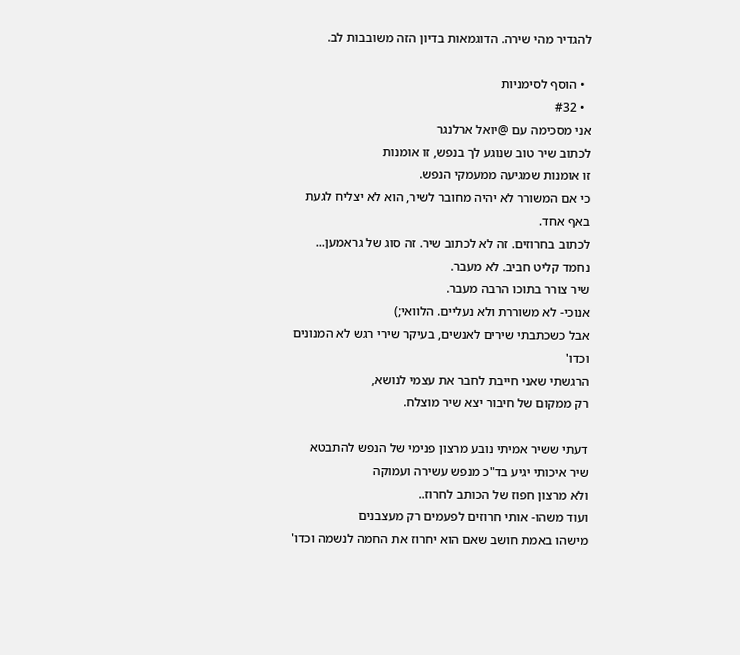להגדיר מהי שירה. הדוגמאות בדיון הזה משובבות לב.

  • הוסף לסימניות
  • #32
אני מסכימה עם @יואל ארלנגר
לכתוב שיר טוב שנוגע לך בנפש, זו אומנות
זו אומנות שמגיעה ממעמקי הנפש.
כי אם המשורר לא יהיה מחובר לשיר, הוא לא יצליח לגעת באף אחד.
לכתוב בחרוזים. זה לא לכתוב שיר. זה סוג של גראמען...
נחמד קליט חביב. לא מעבר.
שיר צורר בתוכו הרבה מעבר.
אנוכי- לא משוררת ולא נעליים. הלוואי;)
אבל כשכתבתי שירים לאנשים, בעיקר שירי רגש לא המנונים וכדו'
הרגשתי שאני חייבת לחבר את עצמי לנושא,
רק ממקום של חיבור יצא שיר מוצלח.

דעתי ששיר אמיתי נובע מרצון פנימי של הנפש להתבטא
שיר איכותי יגיע בד"כ מנפש עשירה ועמוקה
ולא מרצון חפוז של הכותב לחרוז..
ועוד משהו- אותי חרוזים לפעמים רק מעצבנים
מישהו באמת חושב שאם הוא יחרוז את החמה לנשמה וכדו'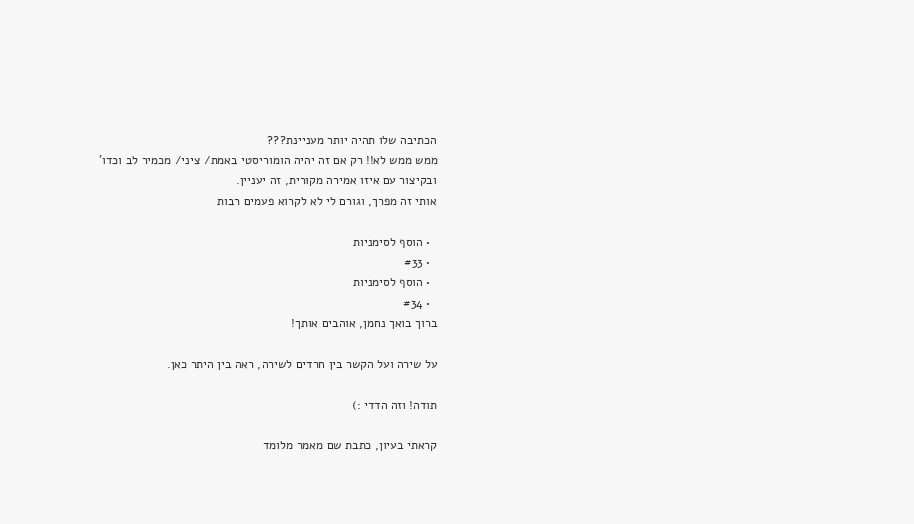הכתיבה שלו תהיה יותר מעניינת???
ממש ממש לא!! רק אם זה יהיה הומוריסטי באמת/ ציני/ מכמיר לב וכדו'
ובקיצור עם איזו אמירה מקורית, זה יעניין.
אותי זה מפרך, וגורם לי לא לקרוא פעמים רבות

  • הוסף לסימניות
  • #33
  • הוסף לסימניות
  • #34
ברוך בואך נחמן, אוהבים אותך!

על שירה ועל הקשר בין חרדים לשירה, ראה בין היתר כאן.

תודה! וזה הדדי :)

קראתי בעיון, כתבת שם מאמר מלומד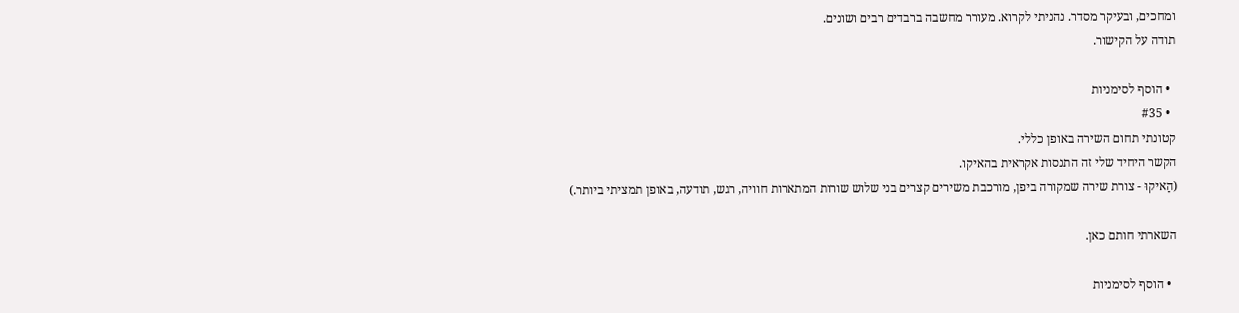ומחכים, ובעיקר מסדר. נהניתי לקרוא. מעורר מחשבה ברבדים רבים ושונים.
תודה על הקישור.

  • הוסף לסימניות
  • #35
קטונתי תחום השירה באופן כללי.
הקשר היחיד שלי זה התנסות אקראית בהאיקו.
(הַאיקוּ - צורת שירה שמקורה ביפן, מורכבת משירים קצרים בני שלוש שורות המתארות חוויה, רגש, תודעה, באופן תמציתי ביותר.)

השארתי חותם כאן.

  • הוסף לסימניות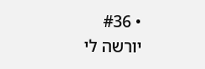• #36
יורשה לי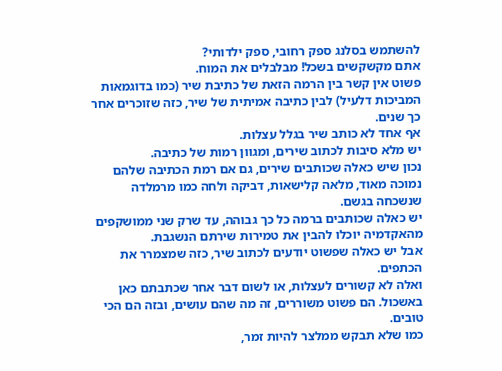להשתמש בסלנג ספק רחובי, ספק ילדותי?
אתם מקשקשים בשכל! מבלבלים את המוח.
פשוט אין קשר בין הרמה הזאת של כתיבת שיר (כמו בדוגמאות המביכות דלעיל) לבין כתיבה אמיתית של שיר, כזה שזוכרים אחר כך שנים.
אף אחד לא כותב שיר בגלל עצלות.
יש מלא סיבות לכתוב שירים, ומגוון רמות של כתיבה.
נכון שיש כאלה שכותבים שירים, גם אם רמת הכתיבה שלהם נמוכה מאוד, מלאה קלישאות, דביקה ולחה כמו מרמלדה שנשכחה בגשם.
יש כאלה שכותבים ברמה כל כך גבוהה, עד שרק שני ממושקפים מהאקדמיה יוכלו להבין את טמירות שירתם הנשגבת.
אבל יש כאלה שפשוט יודעים לכתוב שיר, כזה שמצמרר את הכתפים.
ואלה לא קשורים לעצלות, או לשום דבר אחר שכתבתם כאן באשכול. הם פשוט משוררים, זה מה שהם עושים, ובזה הם הכי טובים.
כמו שלא תבקש ממלצר להיות זמר,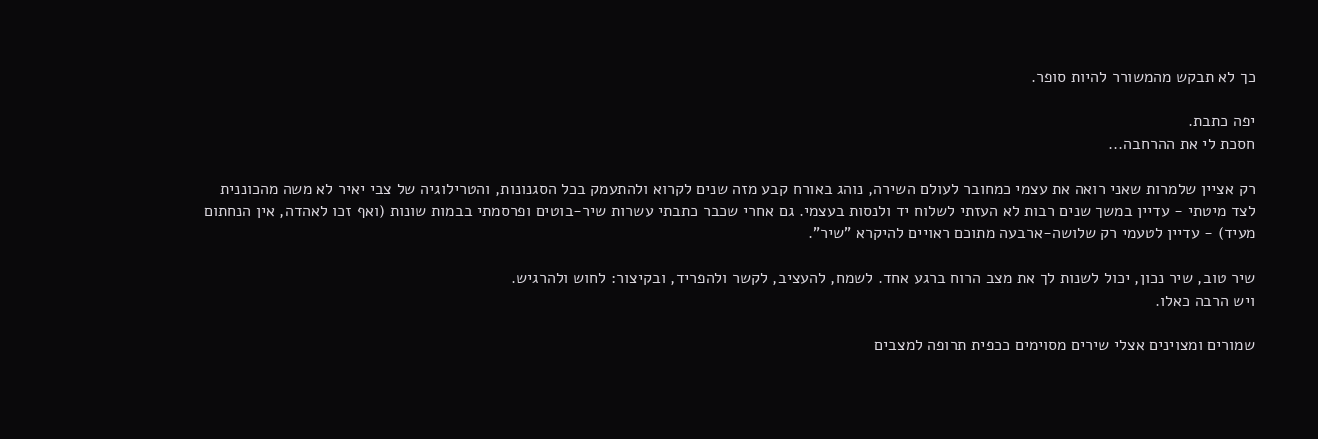כך לא תבקש מהמשורר להיות סופר.

יפה כתבת.
חסכת לי את ההרחבה...

רק אציין שלמרות שאני רואה את עצמי כמחובר לעולם השירה, נוהג באורח קבע מזה שנים לקרוא ולהתעמק בכל הסגנונות, והטרילוגיה של צבי יאיר לא משה מהכוננית לצד מיטתי - עדיין במשך שנים רבות לא העזתי לשלוח יד ולנסות בעצמי. גם אחרי שכבר כתבתי עשרות שיר-בוטים ופרסמתי בבמות שונות (ואף זכו לאהדה, אין הנחתום מעיד) - עדיין לטעמי רק שלושה-ארבעה מתוכם ראויים להיקרא "שיר".

שיר טוב, שיר נכון, יכול לשנות לך את מצב הרוח ברגע אחד. לשמח, להעציב, לקשר ולהפריד, ובקיצור: לחוש ולהרגיש.
ויש הרבה כאלו.

שמורים ומצוינים אצלי שירים מסוימים ככפית תרופה למצבים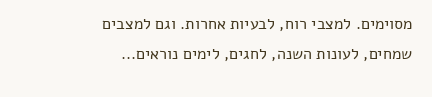מסוימים. למצבי רוח, לבעיות אחרות. וגם למצבים שמחים, לעונות השנה, לחגים, לימים נוראים...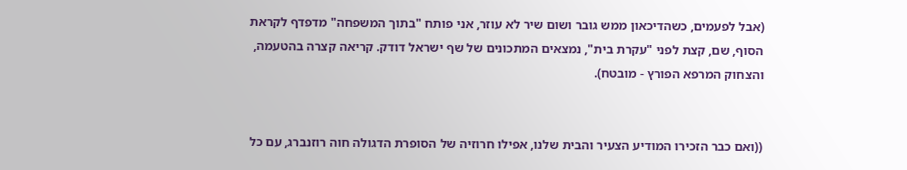(אבל לפעמים, כשהדיכאון ממש גובר ושום שיר לא עוזר, אני פותח "בתוך המשפחה" מדפדף לקראת הסוף, שם, קצת לפני "עקרת בית", נמצאים המתכונים של שף ישראל דודק. קריאה קצרה בהטעמה, והצחוק המרפא הפורץ - מובטח).


((ואם כבר הזכירו המודיע הצעיר והבית שלנו, אפילו חרוזיה של הסופרת הדגולה חוה רוזנברג, עם כל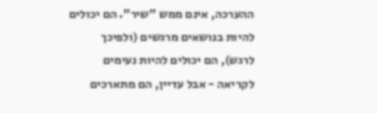ההערכה, אינם ממש "שיר". הם יכולים להיות בנושאים מרגשים (ולפיכך לרגש), הם יכולים להיות נעימים לקריאה - אבל עדיין, הם מתארכים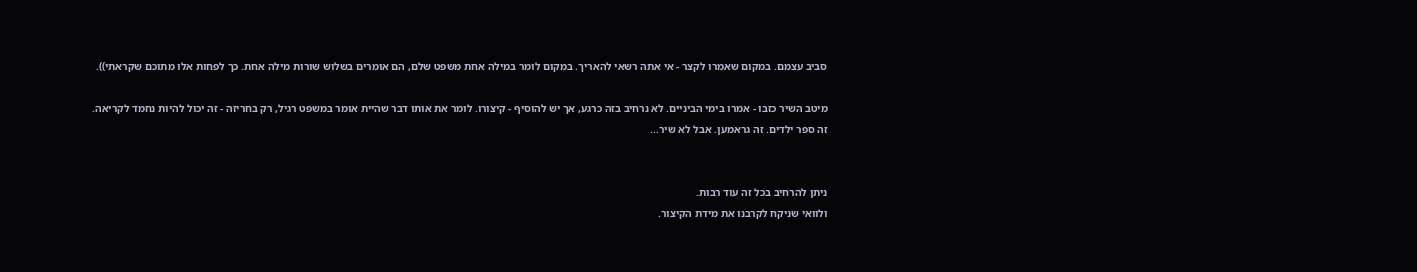סביב עצמם. במקום שאמרו לקצר - אי אתה רשאי להאריך. במקום לומר במילה אחת משפט שלם, הם אומרים בשלוש שורות מילה אחת. כך לפחות אלו מתוכם שקראתי)).

מיטב השיר כזבו - אמרו בימי הביניים. לא נרחיב בזה כרגע, אך יש להוסיף - קיצורו. לומר את אותו דבר שהיית אומר במשפט רגיל, רק בחריזה - זה יכול להיות נחמד לקריאה. זה ספר ילדים. זה גראמען. אבל לא שיר...


ניתן להרחיב בכל זה עוד רבות.
ולוואי שניקח לקרבנו את מידת הקיצור.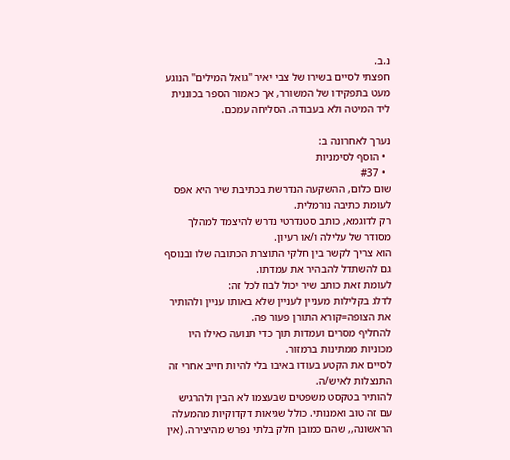נ.ב.
חפצתי לסיים בשירו של צבי יאיר "גואל המילים" הנוגע מעט בתפקידו של המשורר, אך כאמור הספר בכוננית ליד המיטה ולא בעבודה. הסליחה עמכם.

נערך לאחרונה ב:
  • הוסף לסימניות
  • #37
שום כלום, ההשקעה הנדרשת בכתיבת שיר היא אפס לעומת כתיבה נורמלית.
רק לדוגמא, כותב סטנדרטי נדרש להיצמד למהלך מסודר של עלילה ו/או רעיון.
הוא צריך לקשר בין חלקי התוצרת הכתובה שלו ובנוסף גם להשתדל להבהיר את עמדתו.
לעומת זאת כותב שיר יכול לבוז לכל זה:
לדלג בקלילות מעניין לעניין שלא באותו עניין ולהותיר את הצופה=קורא התורן פעור פה.
להחליף מסרים ועמדות תוך כדי תנועה כאילו היו מכוניות ממתינות ברמזור.
לסיים את הקטע בעודו באיבו בלי להיות חייב אחרי זה התנצלות לאיש/ה.
להותיר בטקסט משפטים שבעצמו לא הבין ולהרגיש עם זה טוב ואמנותי. כולל שגיאות דקדוקיות מהמעלה הראשונה,, שהם כמובן חלק בלתי נפרש מהיצירה. (אין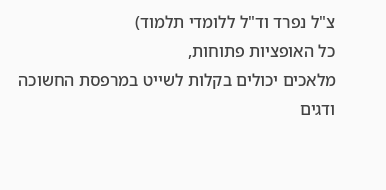צ"ל נפרד וד"ל ללומדי תלמוד)
כל האופציות פתוחות,
מלאכים יכולים בקלות לשייט במרפסת החשוכה ודגים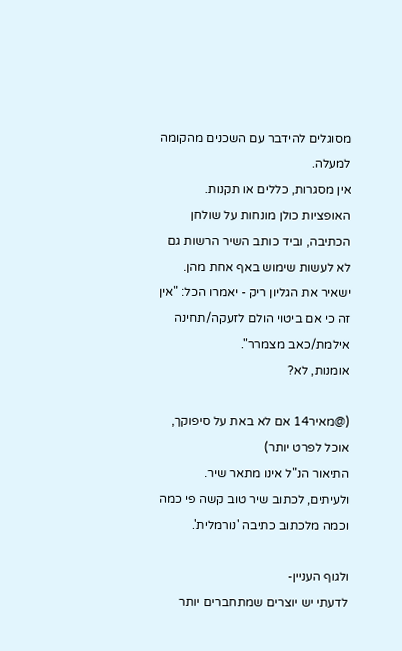מסוגלים להידבר עם השכנים מהקומה למעלה.
אין מסגרות, כללים או תקנות.
האופציות כולן מונחות על שולחן הכתיבה, וביד כותב השיר הרשות גם לא לעשות שימוש באף אחת מהן. ישאיר את הגליון ריק - יאמרו הכל: "אין זה כי אם ביטוי הולם לזעקה/תחינה אילמת/כאב מצמרר".
אומנות, לא?

(@מאיר14 אם לא באת על סיפוקך, אוכל לפרט יותר)
התיאור הנ"ל אינו מתאר שיר.
ולעיתים, לכתוב שיר טוב קשה פי כמה וכמה מלכתוב כתיבה 'נורמלית'.

ולגוף העניין-
לדעתי יש יוצרים שמתחברים יותר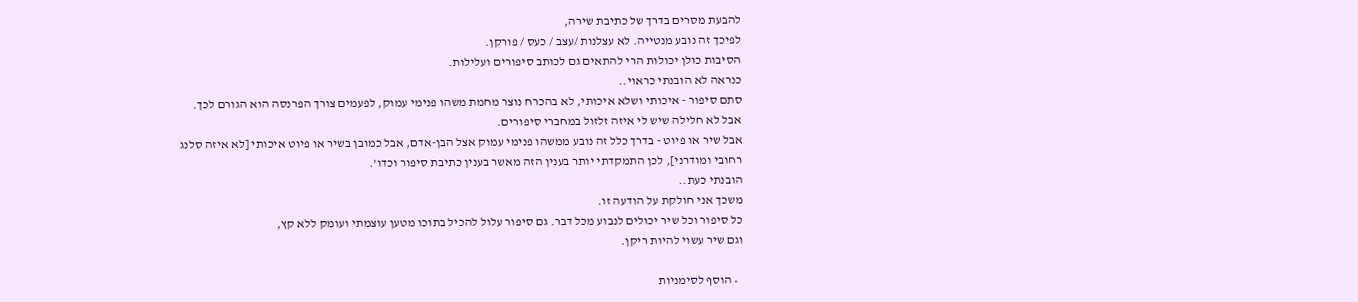להבעת מסרים בדרך של כתיבת שירה,
לפיכך זה נובע מנטייה. לא עצלנות /עצב / כעס / פורקן.
הסיבות כולן יכולות הרי להתאים גם לכותב סיפורים ועלילות.
כנראה לא הובנתי כראוי..
סתם סיפור - איכותי ושלא איכותי, לא בהכרח נוצר מחמת משהו פנימי עמוק, לפעמים צורך הפרנסה הוא הגורם לכך. אבל לא חלילה שיש לי איזה זלזול במחברי סיפורים.
אבל שיר או פיוט - בדרך כלל זה נובע ממשהו פנימי עמוק אצל הבן-אדם, אבל כמובן בשיר או פיוט איכותי [לא איזה סלנג רחובי ומודרני], לכן התמקדתי יותר בענין הזה מאשר בענין כתיבת סיפור וכדו'.
הובנתי כעת..
משכך אני חולקת על הודעה זו.
כל סיפור וכל שיר יכולים לנבוע מכל דבר. גם סיפור עלול להכיל בתוכו מטען עוצמתי ועומק ללא קץ,
וגם שיר עשוי להיות ריקן.

  • הוסף לסימניות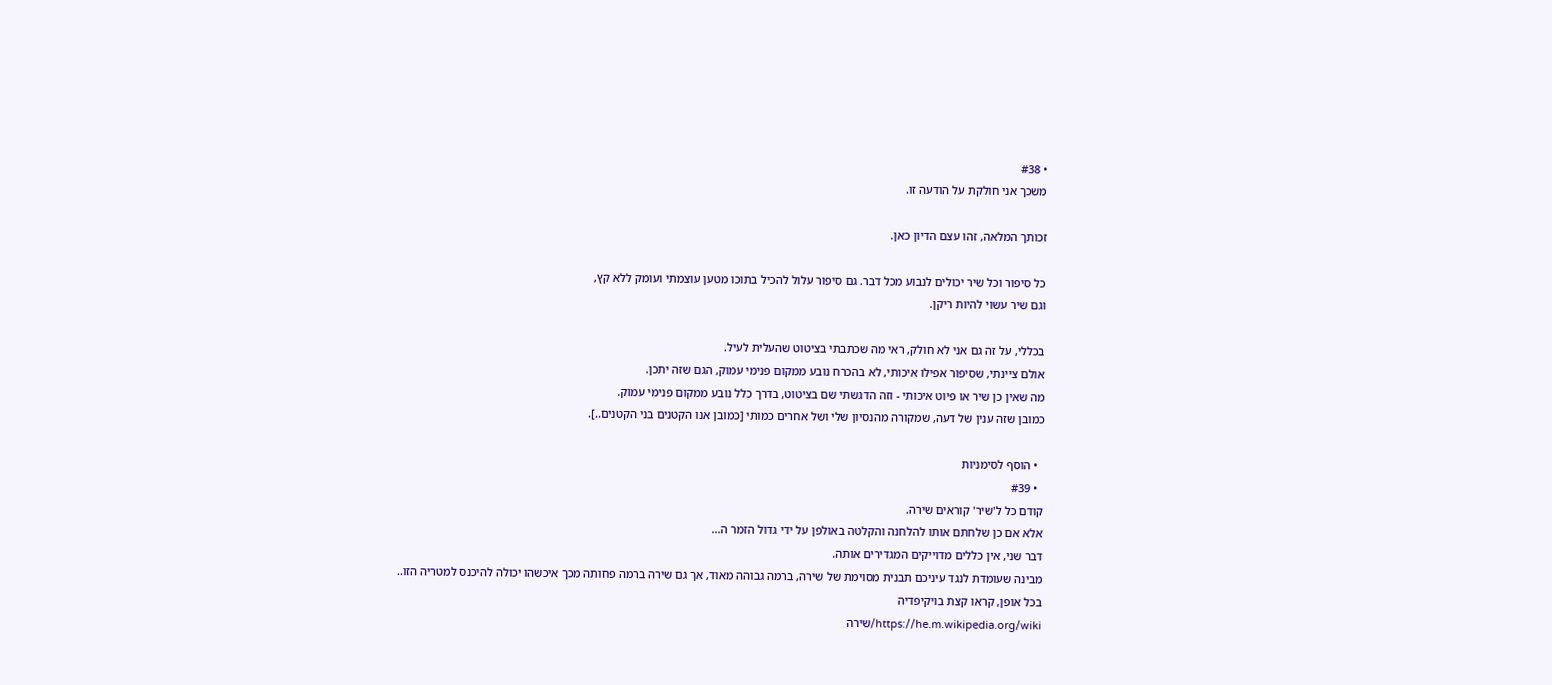• #38
משכך אני חולקת על הודעה זו.

זכותך המלאה, זהו עצם הדיון כאן.

כל סיפור וכל שיר יכולים לנבוע מכל דבר. גם סיפור עלול להכיל בתוכו מטען עוצמתי ועומק ללא קץ,
וגם שיר עשוי להיות ריקן.

בכללי, על זה גם אני לא חולק, ראי מה שכתבתי בציטוט שהעלית לעיל.
אולם ציינתי, שסיפור אפילו איכותי, לא בהכרח נובע ממקום פנימי עמוק, הגם שזה יתכן.
מה שאין כן שיר או פיוט איכותי - וזה הדגשתי שם בציטוט, בדרך כלל נובע ממקום פנימי עמוק.
כמובן שזה ענין של דעה, שמקורה מהנסיון שלי ושל אחרים כמותי [כמובן אנו הקטנים בני הקטנים..].

  • הוסף לסימניות
  • #39
קודם כל ל'שיר' קוראים שירה.
אלא אם כן שלחתם אותו להלחנה והקלטה באולפן על ידי גדול הזמר ה...
דבר שני, אין כללים מדוייקים המגדירים אותה.
מבינה שעומדת לנגד עיניכם תבנית מסוימת של שירה, ברמה גבוהה מאוד, אך גם שירה ברמה פחותה מכך איכשהו יכולה להיכנס למטריה הזו..
בכל אופן, קראו קצת בויקיפדיה
https://he.m.wikipedia.org/wiki/שירה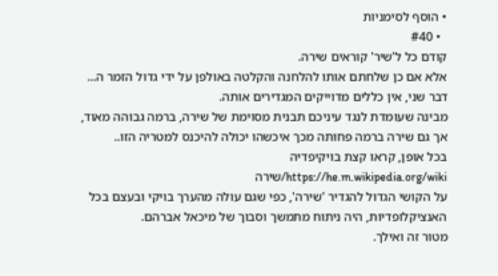• הוסף לסימניות
  • #40
קודם כל ל'שיר' קוראים שירה.
אלא אם כן שלחתם אותו להלחנה והקלטה באולפן על ידי גדול הזמר ה...
דבר שני, אין כללים מדוייקים המגדירים אותה.
מבינה שעומדת לנגד עיניכם תבנית מסוימת של שירה, ברמה גבוהה מאוד, אך גם שירה ברמה פחותה מכך איכשהו יכולה להיכנס למטריה הזו..
בכל אופן, קראו קצת בויקיפדיה
https://he.m.wikipedia.org/wiki/שירה
על הקושי הגדול להגדיר 'שירה', כפי שגם עולה מהערך בויקי ובעצם בכל האנציקלופדיות, היה ניתוח מתמשך וסבוך של מיכאל אברהם.
מטור זה ואילך.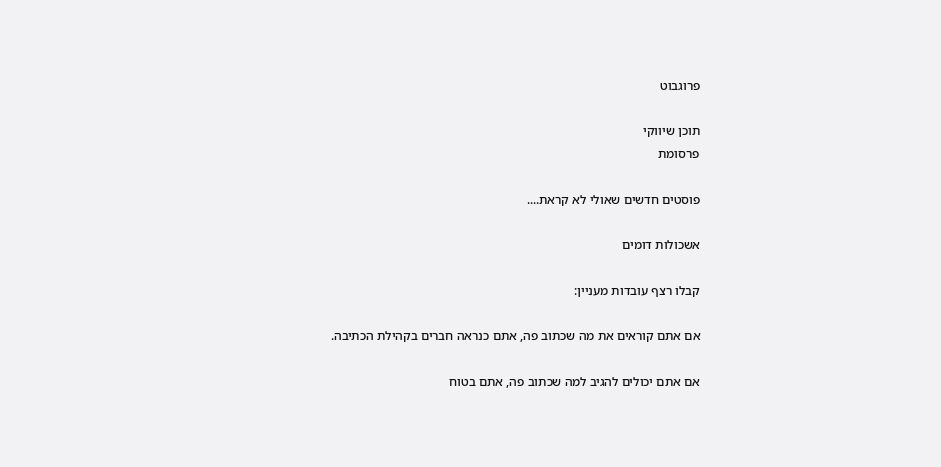פרוגבוט

תוכן שיווקי
פרסומת

פוסטים חדשים שאולי לא קראת....

אשכולות דומים

קבלו רצף עובדות מעניין:

אם אתם קוראים את מה שכתוב פה, אתם כנראה חברים בקהילת הכתיבה.

אם אתם יכולים להגיב למה שכתוב פה, אתם בטוח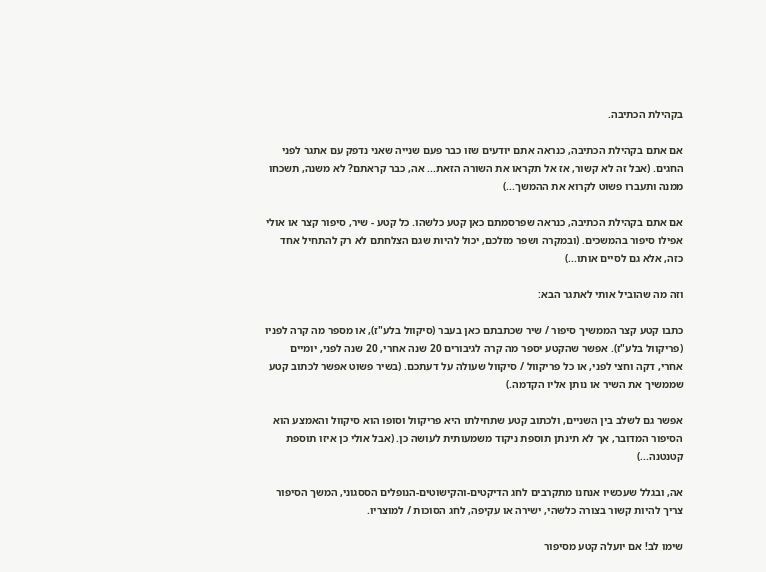בקהילת הכתיבה.

אם אתם בקהילת הכתיבה, כנראה אתם יודעים שזו כבר פעם שנייה שאני נדפק עם אתגר לפני החגים. (אבל זה לא קשור, אז אל תקראו את השורה הזאת... אה, כבר קראתם? לא משנה, תשכחו ממנה ותעברו פשוט לקרוא את ההמשך...)

אם אתם בקהילת הכתיבה, כנראה שפרסמתם כאן קטע כלשהו. כל קטע - שיר, סיפור קצר או אולי אפילו סיפור בהמשכים. (ובמקרה ושפר מזלכם, יכול להיות שגם הצלחתם לא רק להתחיל אחד כזה, אלא גם לסיים אותו...)

וזה מה שהוביל אותי לאתגר הבא:

כתבו קטע קצר הממשיך סיפור / שיר שכתבתם כאן בעבר (סיקוול בלע"ז), או מספר מה קרה לפניו (פריקוול בלע"ז). אפשר שהקטע יספר מה קרה לגיבורים 20 שנה אחרי, 20 שנה לפני, יומיים אחרי, דקה וחצי לפני, או כל פריקוול / סיקוול שעולה על דעתכם. (בשיר פשוט אפשר לכתוב קטע שממשיך את השיר או נותן אליו הקדמה.)

אפשר גם לשלב בין השניים, ולכתוב קטע שתחילתו היא פריקוול וסופו הוא סיקוול והאמצע הוא הסיפור המדובר, אך לא תינתן תוספת ניקוד משמעותית לעושה כן. (אבל אולי כן איזו תוספת קטנטנה...)

אה, ובגלל שעכשיו אנחנו מתקרבים לחג הדיקטים-והקישוטים-הנופלים הססגוני, המשך הסיפור צריך להיות קשור בצורה כלשהי, ישירה או עקיפה, לחג הסוכות / למוצריו.

שימו לב! אם יועלה קטע מסיפור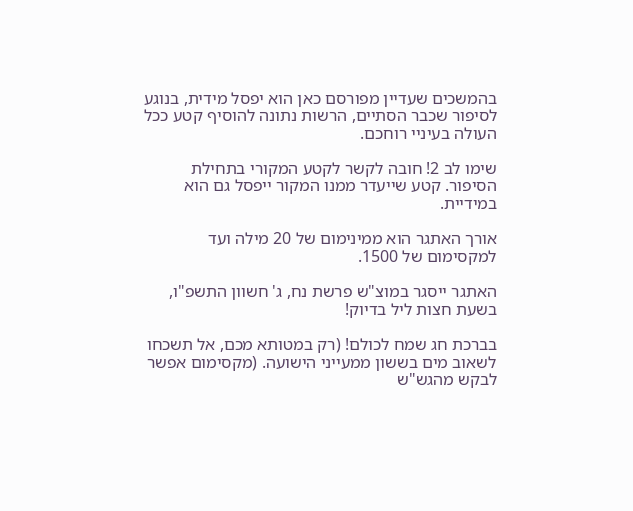בהמשכים שעדיין מפורסם כאן הוא יפסל מידית, בנוגע לסיפור שכבר הסתיים, הרשות נתונה להוסיף קטע ככל העולה בעיניי רוחכם.

שימו לב 2! חובה לקשר לקטע המקורי בתחילת הסיפור. קטע שייעדר ממנו המקור ייפסל גם הוא במידיית.

אורך האתגר הוא ממינימום של 20 מילה ועד למקסימום של 1500.

האתגר ייסגר במוצ"ש פרשת נח, ג' חשוון התשפ"ו, בשעת חצות ליל בדיוק!

בברכת חג שמח לכולם! (רק במטותא מכם, אל תשכחו לשאוב מים בששון ממעייני הישועה. (מקסימום אפשר לבקש מהגש"ש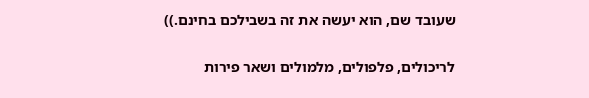שעובד שם, הוא יעשה את זה בשבילכם בחינם.))

לריכולים, פלפולים, מלמולים ושאר פירות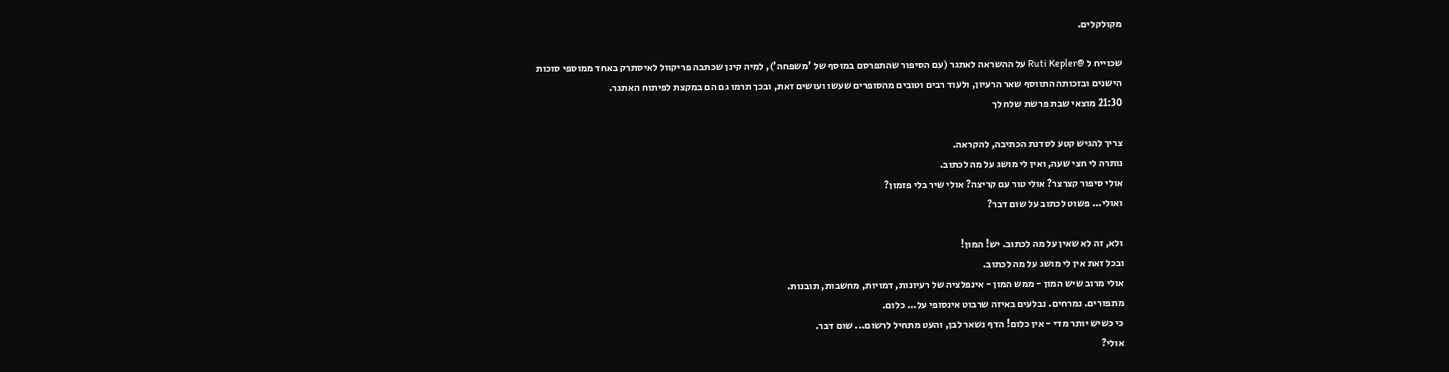מקולקלים.

שכוייח ל @Ruti Kepler על ההשראה לאתגר (עם הסיפור שהתפרסם במוסף של 'משפחה'), למיה קינן שכתבה פריקוול לאיסתרק באחד ממוספי סוכות הישנים ובזכותה התווסף שאר הרעיון, ולעוד רבים וטובים מהסופרים שעשו ועושים זאת, ובכך תרמו גם הם במקצת לפיתוח האתגר.
21:30 מוצאי שבת פרשת שלח לך

צריך להגיש קטע לסדנת הכתיבה, להקראה.
נותרה לי חצי שעה, ואין לי מושג על מה לכתוב.
אולי סיפור קצרצר? אולי טור עם קריצה? אולי שיר בלי פזמון?
ואולי... פשוט לכתוב על שום דבר?

ולא, זה לא שאין על מה לכתוב. יש! המון!
ובכל זאת אין לי מושג על מה לכתוב.
אולי מרוב שיש המון - ממש המון - אינפלציה של רעיונות, דמויות, מחשבות, תובנות.
מתפזרים. נמרחים. נבלעים באיזה שרבוט אינסופי על... כלום.
כי כשיש יותר מדי - אין כלום! הדף נשאר לבן, והעט מתחיל לרשום... שום דבר.
אולי?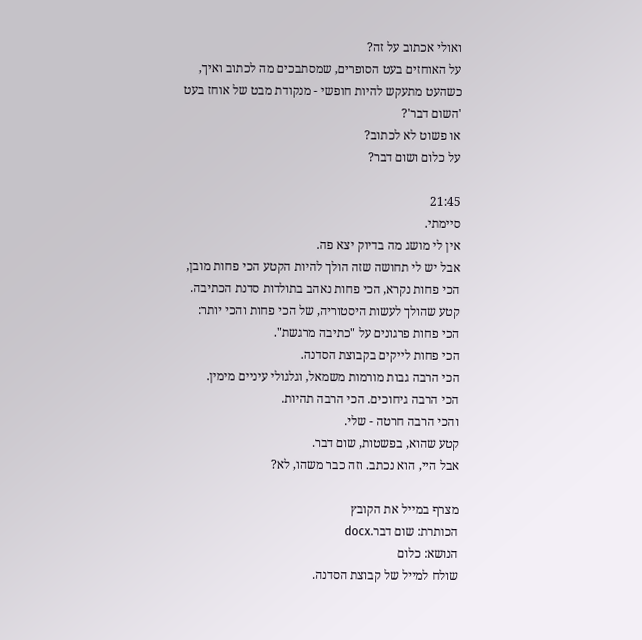ואולי אכתוב על זה?
על האוחזים בעט הסופרים, שמסתבכים מה לכתוב ואיך, כשהעט מתעקש להיות חופשי - מנקודת מבט של אוחז בעט 'השום דבר'?
או פשוט לא לכתוב?
על כלום ושום דבר?

21:45
סיימתי.
אין לי מושג מה בדיוק יצא פה.
אבל יש לי תחושה שזה הולך להיות הקטע הכי פחות מובן, הכי פחות נקרא, הכי פחות נאהב בתולדות סדנת הכתיבה.
קטע שהולך לעשות היסטוריה, של הכי פחות והכי יותר:
הכי פחות פרגונים על "כתיבה מרגשת".
הכי פחות לייקים בקבוצת הסדנה.
הכי הרבה גבות מורמות משמאל, וגלגולי עיניים מימין.
הכי הרבה גיחוכים. הכי הרבה תהיות.
והכי הרבה חרטה - שלי.
קטע שהוא, בפשטות, שום דבר.
אבל היי, הוא נכתב. וזה כבר משהו, לא?

מצרף במייל את הקובץ
הכותרת: שום דבר.docx
הנושא: כלום
שולח למייל של קבוצת הסדנה.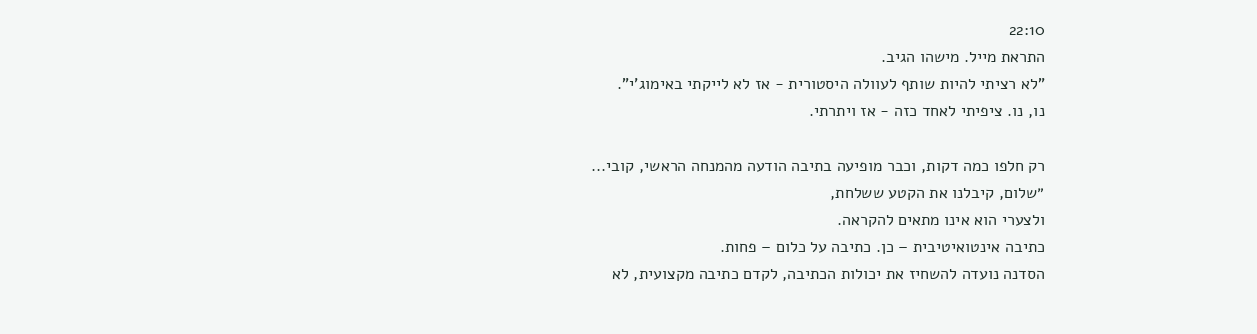22:10
התראת מייל. מישהו הגיב.
"לא רציתי להיות שותף לעוולה היסטורית - אז לא לייקתי באימוג'י".
נו, נו. ציפיתי לאחד כזה - אז ויתרתי.

רק חלפו כמה דקות, וכבר מופיעה בתיבה הודעה מהמנחה הראשי, קובי...
״שלום, קיבלנו את הקטע ששלחת,
ולצערי הוא אינו מתאים להקראה.
כתיבה אינטואיטיבית – כן. כתיבה על כלום – פחות.
הסדנה נועדה להשחיז את יכולות הכתיבה, לקדם כתיבה מקצועית, לא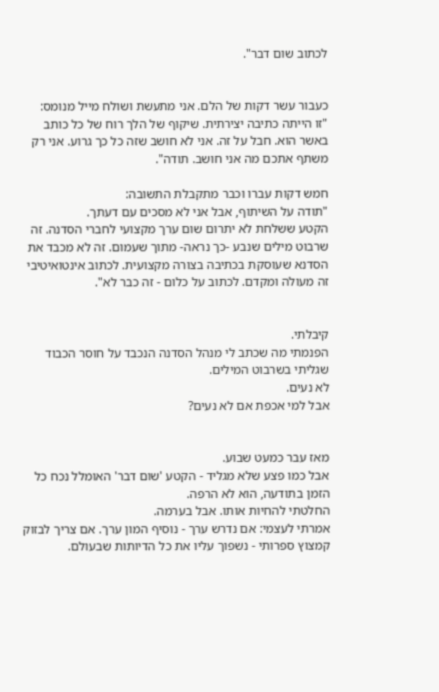לכתוב שום דבר".


כעבור עשר דקות של הלם. אני מתעשת ושולח מייל מנומס:
"זו הייתה כתיבה יצירתית. שיקוף של הלך רוח של כל כותב באשר הוא. חבל על זה. אני לא חושב שזה כל כך גרוע. אני רק משתף אתכם מה אני חושב. תודה".

חמש דקות עברו וכבר מתקבלת התשובה:
"תודה על השיתוף, אבל אני לא מסכים עם דעתך.
הקטע ששלחת לא יתרום שום ערך מקצועי לחברי הסדנה. זה שרבוט מילים שנבע -כך נראה- מתוך שעמום. זה לא מכבד את הסדנא שעוסקת בכתיבה בצורה מקצועית. לכתוב אינטואיטיבי זה מעולה ומקדם. לכתוב על כלום - זה כבר לא".


קיבלתי.
הפנמתי מה שכתב לי מנהל הסדנה הנכבד על חוסר הכבוד שגליתי בשרבוט המילים.
לא נעים.
אבל למי אכפת אם לא נעים?


מאז עבר כמעט שבוע.
אבל כמו פצע שלא מגליד - הקטע 'שום דבר' האומלל נכח כל הזמן בתודעה, הוא לא הרפה.
החלטתי להחיות אותו. אבל בערמה.
אמרתי לעצמי: אם נדרש ערך - נוסיף המון ערך. אם צריך לבזוק קמצוץ ספרותי - נשפוך עליו את כל הדיותות שבעולם.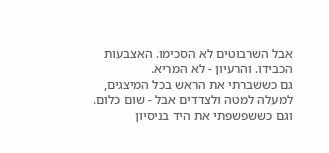אבל השרבוטים לא הסכימו. האצבעות הכבידו. והרעיון - לא המריא.
גם כששברתי את הראש בכל המיצגים, למעלה למטה ולצדדים אבל - שום כלום.
וגם כששפשפתי את היד בניסיון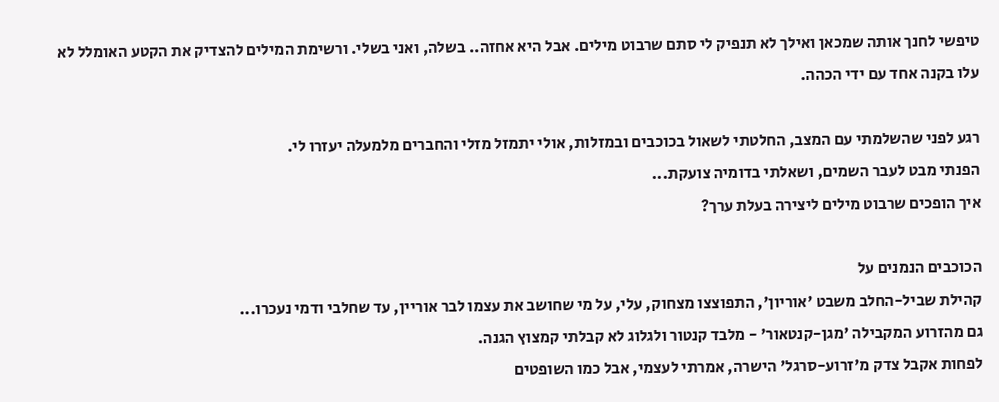טיפשי לחנך אותה שמכאן ואילך לא תנפיק לי סתם שרבוט מילים. אבל היא אחזה.. בשלה, ואני בשלי. ורשימת המילים להצדיק את הקטע האומלל לא עלו בקנה אחד עם ידי הכהה.

רגע לפני שהשלמתי עם המצב, החלטתי לשאול בכוכבים ובמזלות, אולי יתמזל מזלי והחברים מלמעלה יעזרו לי.
הפנתי מבט לעבר השמים, ושאלתי בדומיה צועקת...
איך הופכים שרבוט מילים ליצירה בעלת ערך?

הכוכבים הנמנים על
קהילת שביל-החלב משבט 'אוריון', התפוצצו מצחוק, עלי, על מי שחושב את עצמו לבר אוריין, עד שחלבי ודמי נעכרו...
גם מהזרוע המקבילה 'מגן-קנטאור' - מלבד קנטור ולגלוג לא קבלתי קמצוץ הגנה.
לפחות אקבל צדק מ'זרוע-סרגל' הישרה, אמרתי לעצמי, אבל כמו השופטים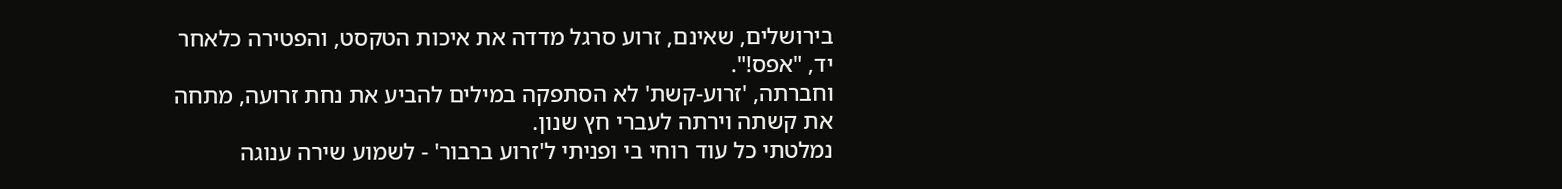בירושלים, שאינם, זרוע סרגל מדדה את איכות הטקסט, והפטירה כלאחר יד, "אפס!".
וחברתה, 'זרוע-קשת' לא הסתפקה במילים להביע את נחת זרועה, מתחה את קשתה וירתה לעברי חץ שנון.
נמלטתי כל עוד רוחי בי ופניתי ל'זרוע ברבור' - לשמוע שירה ענוגה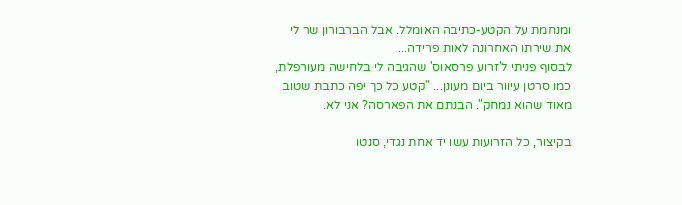ומנחמת על הקטע-כתיבה האומלל. אבל הברבורון שר לי את שירתו האחרונה לאות פרידה...
לבסוף פניתי ל'זרוע פרסאוס' שהגיבה לי בלחישה מעורפלת, כמו סרטן עיוור ביום מעונן... "קטע כל כך יפה כתבת שטוב מאוד שהוא נמחק". הבנתם את הפארסה? אני לא.

בקיצור, כל הזרועות עשו יד אחת נגדי, סנטו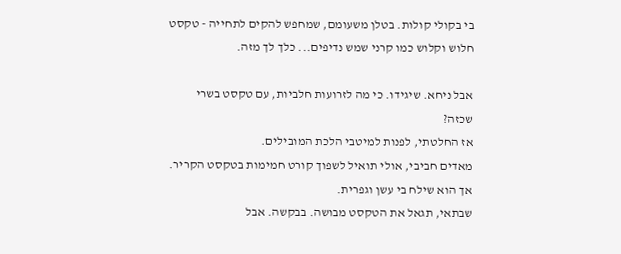בי בקולי קולות. בטלן משעומם, שמחפש להקים לתחייה - טקסט חלוש וקלוש כמו קרני שמש נדיפים... כלך לך מזה.

אבל ניחא. שיגידו. כי מה לזרועות חלביות, עם טקסט בשרי שכזה?
אז החלטתי, לפנות למיטבי הלכת המובילים.
מאדים חביבי, אולי תואיל לשפוך קורט חמימות בטקסט הקריר. אך הוא שילח בי עשן וגפרית.
שבתאי, תגאל את הטקסט מבושה. בבקשה. אבל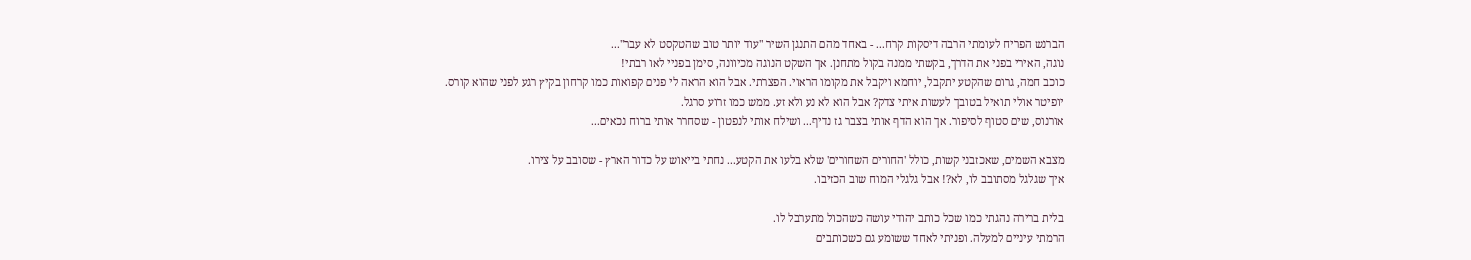הברנש הפריח לעומתי הרבה דיסקות קרח... - באחד מהם התנגן השיר "עוד יותר טוב שהטקסט לא עבר"...
נוגה, האירי בפני את הדרך, בקשתי ממנה בקול מתחנן. אך השקט הנוגה מכיוונה, סימן בפניי לאו רבתי!
כוכב חמה, גרום שהקטע יתקבל, יוחמא ויקבל את מקומו הראוי. הפצרתי. אבל הוא הראה לי פנים קפואות כמו קרחון בקיץ רגע לפני שהוא קורס.
יופיטר אולי תואיל בטובך לעשות איתי צדק? אבל הוא לא נע ולא זע. ממש כמו זרוע סרגל.
אורנוס, שים סטוף לסיפור. אך הוא הדף אותי בצבר גז נדיף... ושילח אותי לנפטון - שסחרר אותי ברוח נכאים...

מצבא השמים, שאכזבני קשות, כולל 'החורים השחורים' שלא בלעו את הקטע... נחתי בייאוש על כדור הארץ - שסובב על צירו.
איך שגלגל מסתובב לו, לא?! אבל גלגלי המוח שוב הכזיבו.

בלית ברירה נהגתי כמו שכל כותב יהודי עושה כשהכול מתערבל לו.
הרמתי עיניים למעלה. ופניתי לאחד ששומע גם כשכותבים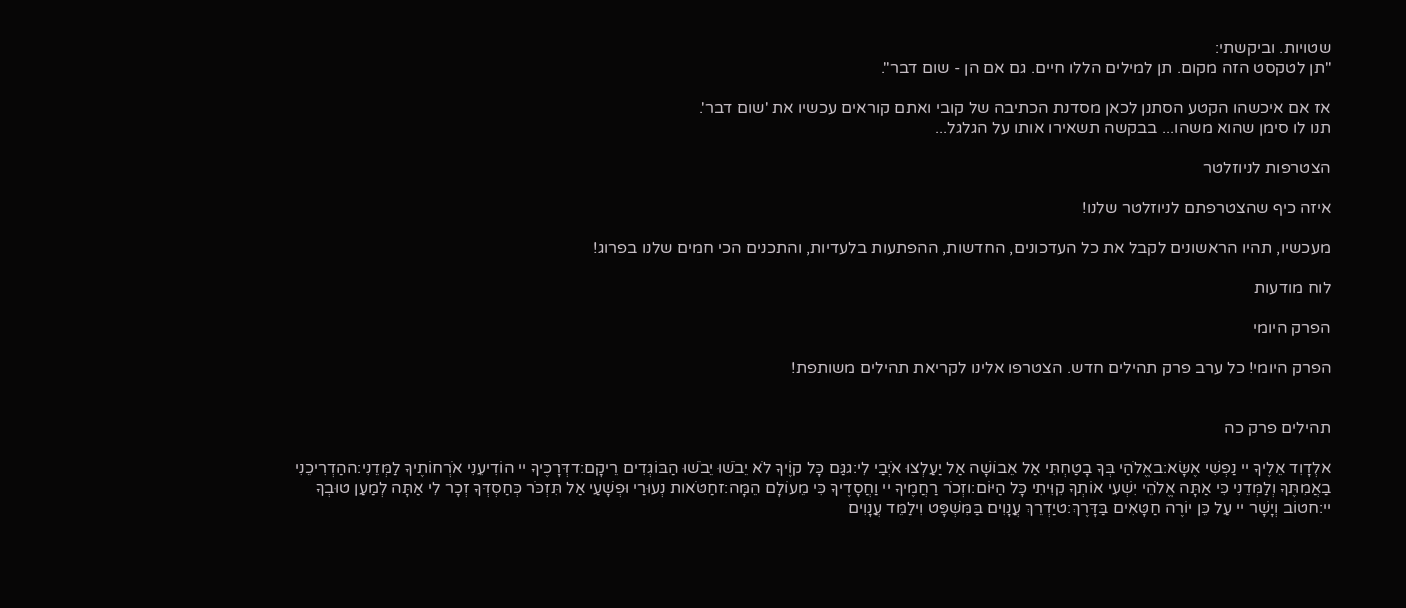שטויות. וביקשתי:
"תן לטקסט הזה מקום. תן למילים הללו חיים. גם אם הן - שום דבר".

אז אם איכשהו הקטע הסתנן לכאן מסדנת הכתיבה של קובי ואתם קוראים עכשיו את 'שום דבר'.
תנו לו סימן שהוא משהו... בבקשה תשאירו אותו על הגלגל...

הצטרפות לניוזלטר

איזה כיף שהצטרפתם לניוזלטר שלנו!

מעכשיו, תהיו הראשונים לקבל את כל העדכונים, החדשות, ההפתעות בלעדיות, והתכנים הכי חמים שלנו בפרוג!

לוח מודעות

הפרק היומי

הפרק היומי! כל ערב פרק תהילים חדש. הצטרפו אלינו לקריאת תהילים משותפת!


תהילים פרק כה

אלְדָוִד אֵלֶיךָ יי נַפְשִׁי אֶשָּׂא:באֱלֹהַי בְּךָ בָטַחְתִּי אַל אֵבוֹשָׁה אַל יַעַלְצוּ אֹיְבַי לִי:גגַּם כָּל קוֶֹיךָ לֹא יֵבֹשׁוּ יֵבֹשׁוּ הַבּוֹגְדִים רֵיקָם:דדְּרָכֶיךָ יי הוֹדִיעֵנִי אֹרְחוֹתֶיךָ לַמְּדֵנִי:ההַדְרִיכֵנִי בַאֲמִתֶּךָ וְלַמְּדֵנִי כִּי אַתָּה אֱלֹהֵי יִשְׁעִי אוֹתְךָ קִוִּיתִי כָּל הַיּוֹם:וזְכֹר רַחֲמֶיךָ יי וַחֲסָדֶיךָ כִּי מֵעוֹלָם הֵמָּה:זחַטֹּאות נְעוּרַי וּפְשָׁעַי אַל תִּזְכֹּר כְּחַסְדְּךָ זְכָר לִי אַתָּה לְמַעַן טוּבְךָ יי:חטוֹב וְיָשָׁר יי עַל כֵּן יוֹרֶה חַטָּאִים בַּדָּרֶךְ:טיַדְרֵךְ עֲנָוִים בַּמִּשְׁפָּט וִילַמֵּד עֲנָוִים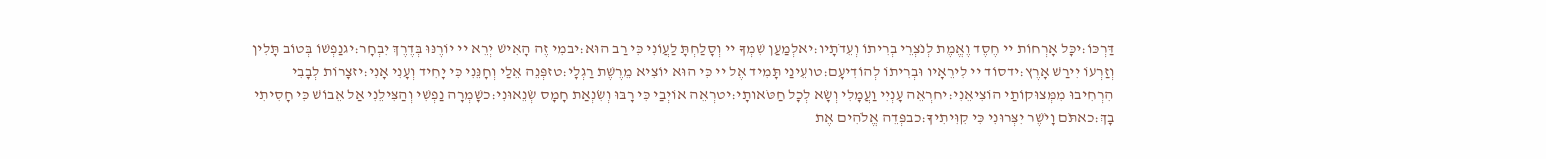דַּרְכּוֹ:יכָּל אָרְחוֹת יי חֶסֶד וֶאֱמֶת לְנֹצְרֵי בְרִיתוֹ וְעֵדֹתָיו:יאלְמַעַן שִׁמְךָ יי וְסָלַחְתָּ לַעֲוֹנִי כִּי רַב הוּא:יבמִי זֶה הָאִישׁ יְרֵא יי יוֹרֶנּוּ בְּדֶרֶךְ יִבְחָר:יגנַפְשׁוֹ בְּטוֹב תָּלִין וְזַרְעוֹ יִירַשׁ אָרֶץ:ידסוֹד יי לִירֵאָיו וּבְרִיתוֹ לְהוֹדִיעָם:טועֵינַי תָּמִיד אֶל יי כִּי הוּא יוֹצִיא מֵרֶשֶׁת רַגְלָי:טזפְּנֵה אֵלַי וְחָנֵּנִי כִּי יָחִיד וְעָנִי אָנִי:יזצָרוֹת לְבָבִי הִרְחִיבוּ מִמְּצוּקוֹתַי הוֹצִיאֵנִי:יחרְאֵה עָנְיִי וַעֲמָלִי וְשָׂא לְכָל חַטֹּאותָי:יטרְאֵה אוֹיְבַי כִּי רָבּוּ וְשִׂנְאַת חָמָס שְׂנֵאוּנִי:כשָׁמְרָה נַפְשִׁי וְהַצִּילֵנִי אַל אֵבוֹשׁ כִּי חָסִיתִי בָךְ:כאתֹּם וָיֹשֶׁר יִצְּרוּנִי כִּי קִוִּיתִיךָ:כבפְּדֵה אֱלֹהִים אֶת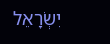יִשְׂרָאֵל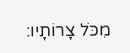מִכֹּל צָרוֹתָיו: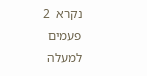נקרא  2  פעמים
למעלה